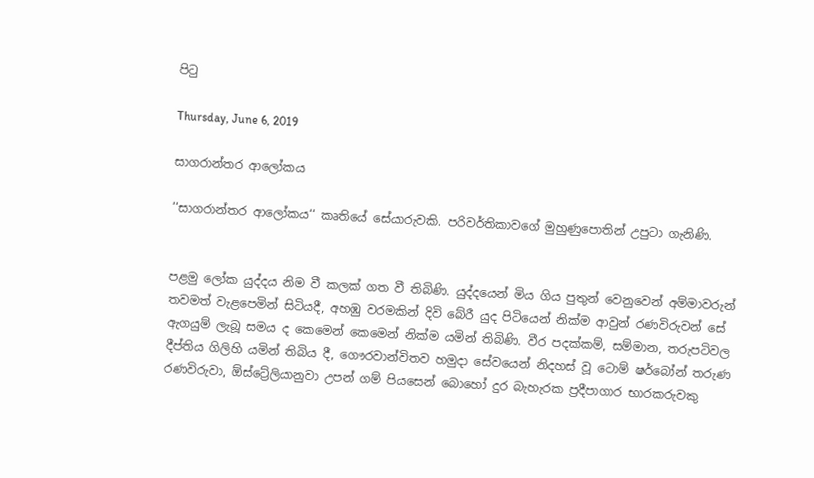පිටු

Thursday, June 6, 2019

සාගරාන්තර ආලෝකය

‘‘සාගරාන්තර ආලෝකය‘‘ කෘතියේ සේයාරුවකි. පරිවර්තිකාවගේ මුහුණුපොතින් උපුටා ගැනිණි.


පළමු ලෝක යුද්දය නිම වී කලක් ගත වී තිබිණි. යුද්දයෙන් මිය ගිය පුතුන් වෙනුවෙන් අම්මාවරුන් තවමත් වැළපෙමින් සිටියදී, අහඹු වරමකින් දිවි බේරී යුද පිටියෙන් නික්ම ආවුන් රණවිරුවන් සේ ඇගයුම් ලැබූ සමය ද කෙමෙන් කෙමෙන් නික්ම යමින් තිබිණි. වීර පදක්කම්, සම්මාන, තරුපටිවල දීප්තිය ගිලිහි යමින් තිබිය දී, ගෞරවාන්විතව හමුදා සේවයෙන් නිදහස් වූ ටොම් ෂර්බෝන් තරුණ රණවිරුවා, ඕස්ට්‍රේලියානුවා උපන් ගම් පියසෙන් බොහෝ දුර බැහැරක ප්‍රදීපාගාර භාරකරුවකු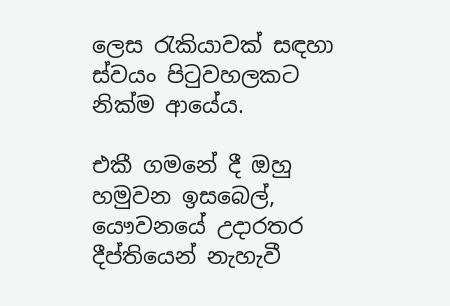ලෙස රැකියාවක් සඳහා ස්වයං පිටුවහලකට නික්ම ආයේය.

එකී ගමනේ දී ඔහු හමුවන ඉසබෙල්, යෞවනයේ උදාරතර දීප්තියෙන් නැහැවී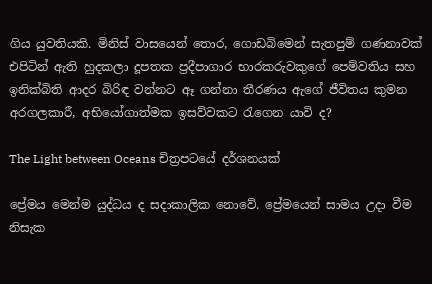ගිය යුවතියකි. මිනිස් වාසයෙන් තොර, ගොඩබිමෙන් සැතපුම් ගණනාවක් එපිටින් ඇති හුදකලා දූපතක ප්‍රදීපාගාර භාරකරුවකුගේ පෙම්වතිය සහ ඉනික්බිති ආදර බිරිඳ වන්නට ඈ ගන්නා තීරණය ඇගේ ජීවිතය කුමන අරගලකාරී, අභියෝගාත්මක ඉසව්වකට රැගෙන යාවි ද?

The Light between Oceans චිත්‍රපටයේ දර්ශනයක්

ප්‍රේමය මෙන්ම යුද්ධය ද සදාකාලික නොවේ. ප්‍රේමයෙන් සාමය උදා වීම නිසැක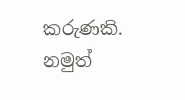කරුණකි. නමුත්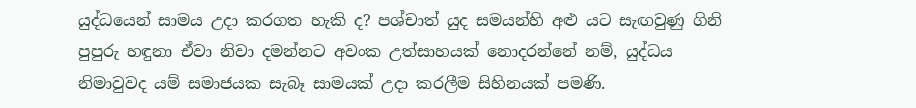යුද්ධයෙන් සාමය උදා කරගත හැකි ද? පශ්චාත් යුද සමයන්හි අළු යට සැඟවුණු ගිනි පුපුරු හඳුනා ඒවා නිවා දමන්නට අවංක උත්සාහයක් නොදරන්නේ නම්, යුද්ධය නිමාවුවද යම් සමාජයක සැබෑ සාමයක් උදා කරලීම සිහිනයක් පමණි.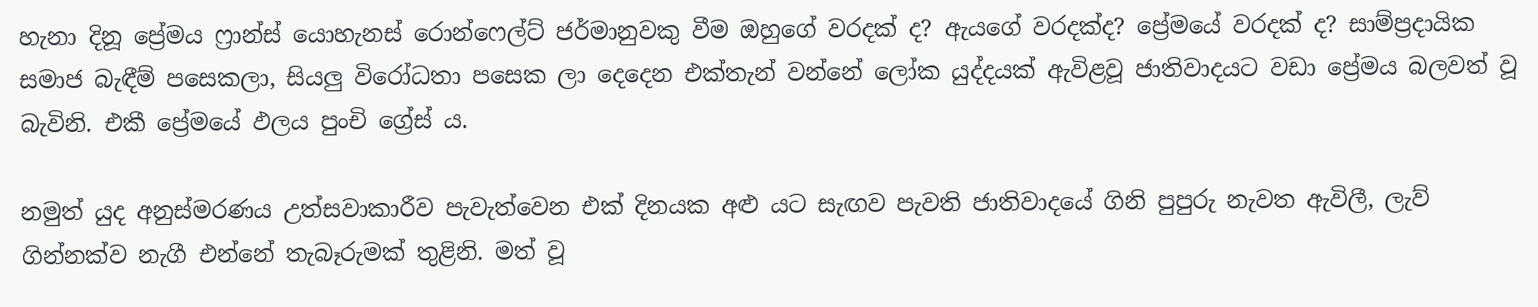හැනා දිනූ ප්‍රේමය ෆ්‍රාන්ස් යොහැනස් රොන්ෆෙල්ට් ජර්මානුවකු වීම ඔහුගේ වරදක් ද? ඇයගේ වරදක්ද? ප්‍රේමයේ වරදක් ද? සාම්ප්‍රදායික සමාජ බැඳීම් පසෙකලා, සියලු විරෝධතා පසෙක ලා දෙදෙන එක්තැන් වන්නේ ලෝක යුද්දයක් ඇවිළවූ ජාතිවාදයට වඩා ප්‍රේමය බලවත් වූ බැවිනි. එකී ප්‍රේමයේ ඵලය පුංචි ග්‍රේස් ය.

නමුත් යුද අනුස්මරණය උත්සවාකාරීව පැවැත්වෙන එක් දිනයක අළු යට සැඟව පැවති ජාතිවාදයේ ගිනි පුපුරු නැවත ඇවිලී, ලැව් ගින්නක්ව නැගී එන්නේ තැබෑරුමක් තුළිනි. මත් වූ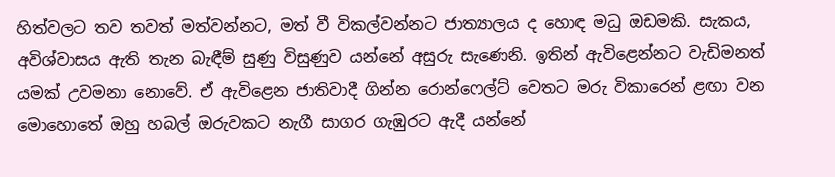හිත්වලට තව තවත් මත්වන්නට, මත් වී විකල්වන්නට ජාත්‍යාලය ද හොඳ මධු ඔඩමකි. සැකය, අවිශ්වාසය ඇති තැන බැඳීම් සුණු විසුණුව යන්නේ අසුරු සැණෙනි. ඉතින් ඇවිළෙන්නට වැඩිමනත් යමක් උවමනා නොවේ. ඒ ඇවිළෙන ජාතිවාදී ගින්න රොන්ෆෙල්ට් වෙතට මරු විකාරෙන් ළඟා වන මොහොතේ ඔහු හබල් ඔරුවකට නැගී සාගර ගැඹුරට ඇදී යන්නේ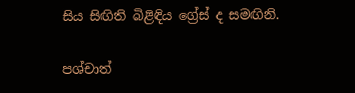සිය සිඟිති බිළිඳිය ග්‍රේස් ද සමඟිනි.

පශ්චාත්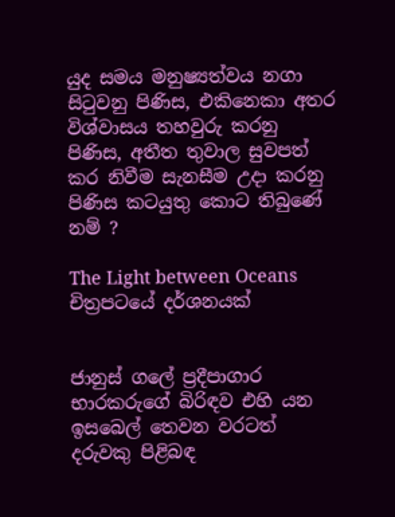යුද සමය මනුෂ්‍යත්වය නගා සිටුවනු පිණිස, එකිනෙකා අතර විශ්වාසය තහවුරු කරනු පිණිස, අතීත තුවාල සුවපත් කර නිවීම සැනසීම උදා කරනු පිණිස කටයුතු කොට තිබුණේ නම් ?

The Light between Oceans චිත්‍රපටයේ දර්ශනයක්


ජානුස් ගලේ ප්‍රදීපාගාර භාරකරුගේ බිරිඳව එහි යන ඉසබෙල් තෙවන වරටත් දරුවකු පිළිබඳ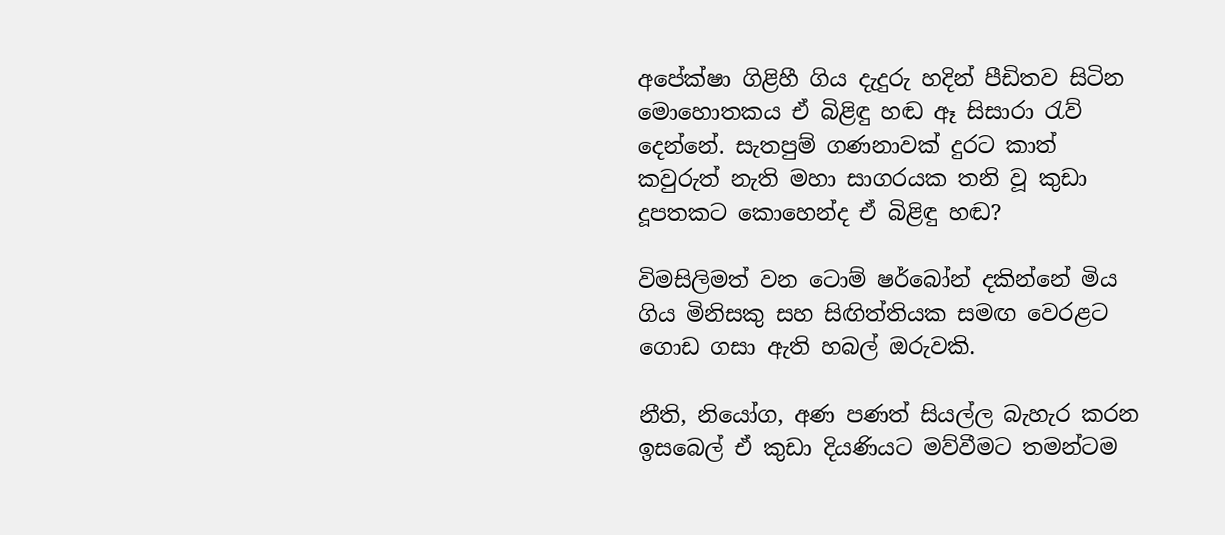අපේක්ෂා ගිළිහී ගිය දැදුරු හදින් පීඩිතව සිටින මොහොතකය ඒ බිළිඳු හඬ ඈ සිසාරා රැව් දෙන්නේ. සැතපුම් ගණනාවක් දුරට කාත් කවුරුත් නැති මහා සාගරයක තනි වූ කුඩා දූපතකට කොහෙන්ද ඒ බිළිඳු හඬ?

විමසිලිමත් වන ටොම් ෂර්බෝන් දකින්නේ මිය ගිය මිනිසකු සහ සිඟිත්තියක සමඟ වෙරළට ගොඩ ගසා ඇති හබල් ඔරුවකි.

නීති, නියෝග, අණ පණත් සියල්ල බැහැර කරන ඉසබෙල් ඒ කුඩා දියණියට මව්වීමට තමන්ටම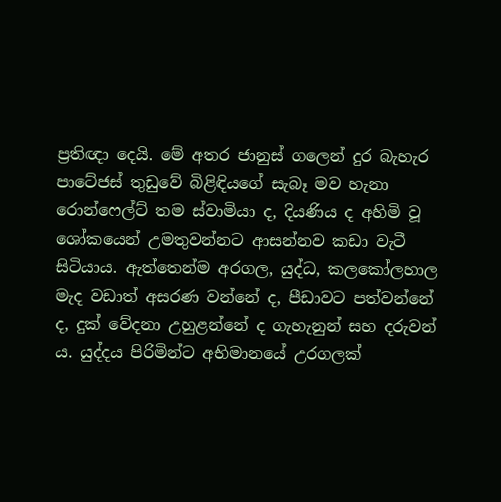ප්‍රතිඥා දෙයි. මේ අතර ජානුස් ගලෙන් දුර බැහැර පාටේජස් තුඩුවේ බිළිඳියගේ සැබෑ මව හැනා රොන්ෆෙල්ට් තම ස්වාමියා ද, දියණිය ද අහිමි වූ ශෝකයෙන් උමතුවන්නට ආසන්නව කඩා වැටී සිටියාය. ඇත්තෙන්ම අරගල, යුද්ධ, කලකෝලහාල මැද වඩාත් අසරණ වන්නේ ද, පීඩාවට පත්වන්නේ ද, දුක් වේදනා උහුළන්නේ ද ගැහැනුන් සහ දරුවන් ය. යුද්දය පිරිමින්ට අභිමානයේ උරගලක්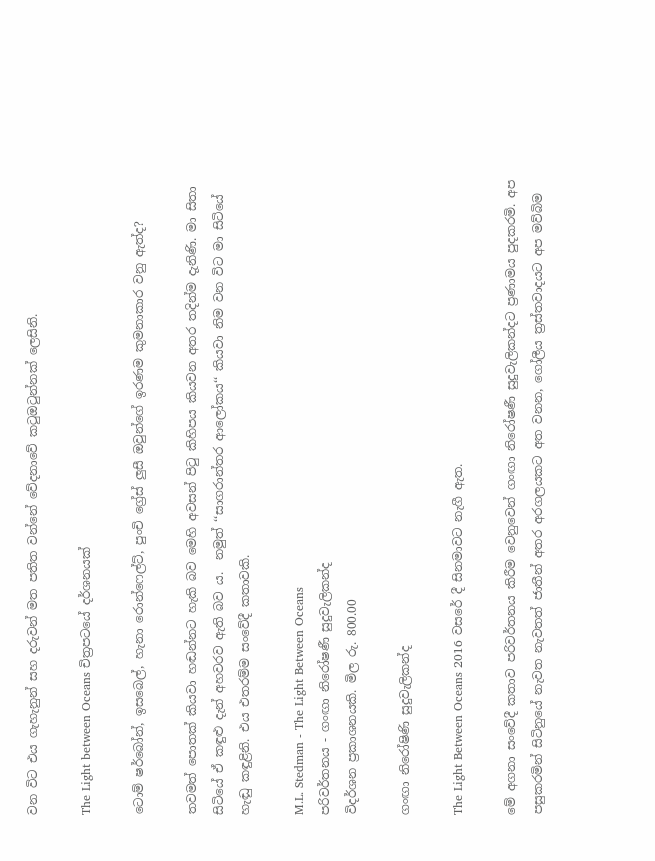වන විට එය ගැහැනුන් සහ දරුවන් මත පතිත වන්නේ වේදනාවේ කටුඔටුන්නක් ලෙසිනි.

The Light between Oceans චිත්‍රපටයේ දර්ශනයක්

ටොම් ෂර්බෝන්, ඉසබෙල්, හැනා රොන්ෆෙල්ට්, පුංචි ග්‍රේස් ලුසී ඔවුන්ගේ ඉරණම කුමනාකාර වනු ඇත්ද?

තවමත් පොතක් කියවා හඬන්නට හැකි බව මෙහි අවසන් පිටු කිහිපය කියවන අතර තදින්ම දැනිණි. මා සිතා සිටියේ ඒ කඳුළු දැන් අහවරව ඇති බව ය.  නමුත් ‘‘සාගරාන්තර ආලෝකය‘‘ කියවා නිම වන විට මා සිටියේ හැඬු කඳුළිනි. එය එතරම්ම සංවේදී කතාවකි.

M.L. Stedman - The Light Between Oceans
පරිවර්තනය - ගංඟා නිරෝෂණී සුදුවැලිකන්ද
විදර්ශන ප්‍රකාශනයකි. මිල රු. 800.00

ගංඟා නිරෝෂිණි සුදුවැලිකන්ද

The Light Between Oceans 2016 වසරේ දී සිනමාවට නැගී ඇත.

මේ අගනා සංවේදී කතාව පරිවර්තනය කිරීම වෙනුවෙන් ගංඟා නිරෝෂණී සුදුවැලිකන්දට ප්‍රණාමය පුදකරමි. අප පසුකරමින් සිටිනුයේ නැවත නැවතත් ජාතීන් අතර අරගලයකට අත වනන, ගෝලීය ත්‍රස්තවාදයට අප මව්බිම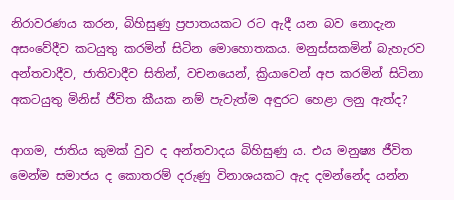නිරාවරණය කරන, බිහිසුණු ප්‍රපාතයකට රට ඇදී යන බව නොදැන අසංවේදීව කටයුතු කරමින් සිටින මොහොතකය. මනුස්සකමින් බැහැරව අන්තවාදීව, ජාතිවාදීව සිතින්, වචනයෙන්, ක්‍රියාවෙන් අප කරමින් සිටිනා අකටයුතු මිනිස් ජීවිත කීයක නම් පැවැත්ම අඳුරට හෙළා ලනු ඇත්ද?

ආගම, ජාතිය කුමක් වුව ද අන්තවාදය බිහිසුණු ය. එය මනුෂ්‍ය ජීවිත මෙන්ම සමාජය ද කොතරම් දරුණු විනාශයකට ඇද දමන්නේද යන්න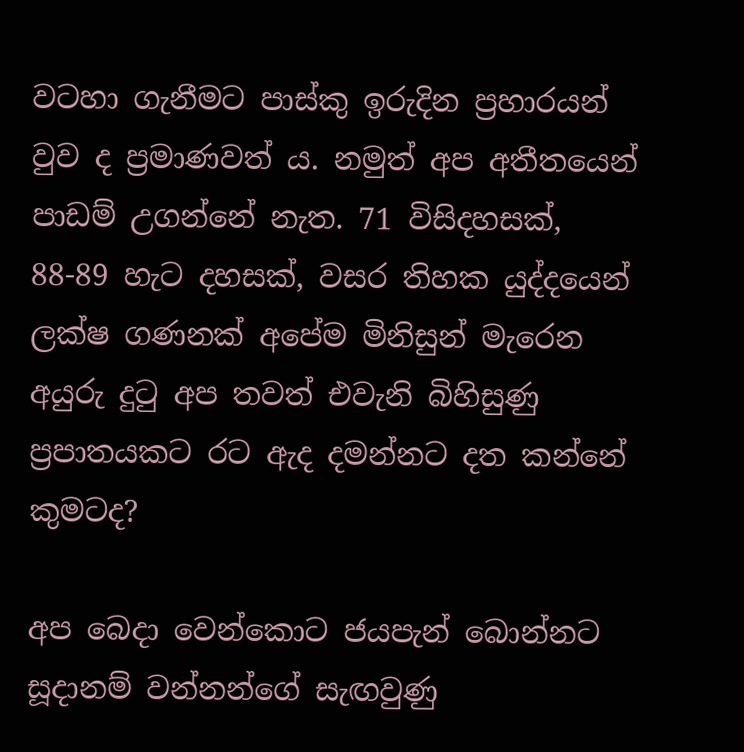වටහා ගැනීමට පාස්කු ඉරුදින ප්‍රහාරයන් වුව ද ප්‍රමාණවත් ය. නමුත් අප අතීතයෙන් පාඩම් උගන්නේ නැත. 71 විසිදහසක්, 88-89 හැට දහසක්, වසර තිහක යුද්දයෙන් ලක්ෂ ගණනක් අපේම මිනිසුන් මැරෙන අයුරු දුටු අප තවත් එවැනි බිහිසුණු ප්‍රපාතයකට රට ඇද දමන්නට දත කන්නේ කුමටද?

අප බෙදා වෙන්කොට ජයපැන් බොන්නට සූදානම් වන්නන්ගේ සැඟවුණු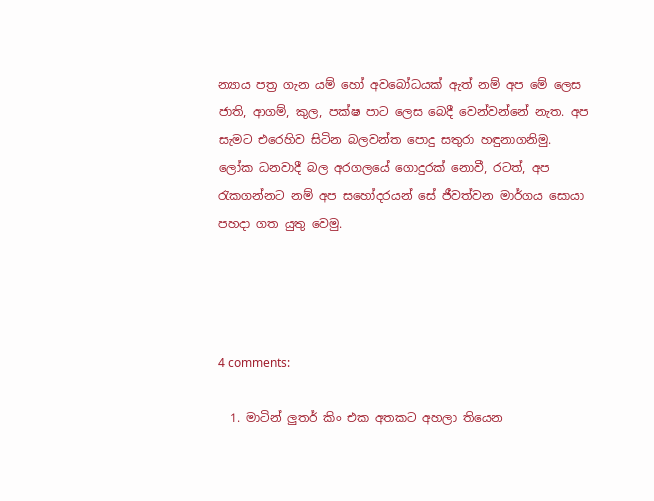න්‍යාය පත්‍ර ගැන යම් හෝ අවබෝධයක් ඇත් නම් අප මේ ලෙස ජාති, ආගම්, කුල, පක්ෂ පාට ලෙස බෙදී වෙන්වන්නේ නැත. අප සැමට එරෙහිව සිටින බලවන්ත පොදු සතුරා හඳුනාගනිමු. ලෝක ධනවාදී බල අරගලයේ ගොදුරක් නොවී, රටත්, අප රැකගන්නට නම් අප සහෝදරයන් සේ ජීවත්වන මාර්ගය සොයා පහදා ගත යුතු වෙමු.




4 comments:

  1. මාටින් ලුතර් කිං එක අතකට අහලා තියෙන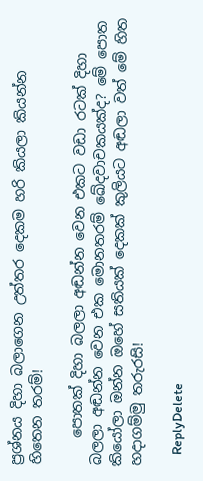ප්‍රශ්නය දිහා බලාගෙන උත්තර දෙකම හරි කියලා කියන්න හිතෙන තරම්!

    පොතක් දිහා බලලා අඬන්න වෙන එකට වඩා රටක් දිහා බලලා අඬන්න වෙන එක මොනතරම් ඛේදවාචකයක්ද? මේ පොත කියෝලා ඔන්න ඔහේ සතියක් දෙකක් කුලියට අඬලා වත් මේ හිත හදාගම්මු තරුරසි!

    ReplyDelete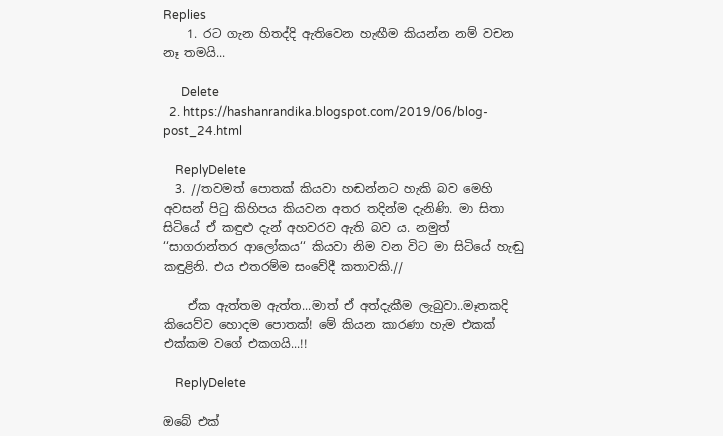Replies
    1. රට ගැන හිතද්දි ඇතිවෙන හැඟීම කියන්න නම් වචන නෑ තමයි...

      Delete
  2. https://hashanrandika.blogspot.com/2019/06/blog-post_24.html

    ReplyDelete
  3. //තවමත් පොතක් කියවා හඬන්නට හැකි බව මෙහි අවසන් පිටු කිහිපය කියවන අතර තදින්ම දැනිණි. මා සිතා සිටියේ ඒ කඳුළු දැන් අහවරව ඇති බව ය. නමුත් ‘‘සාගරාන්තර ආලෝකය‘‘ කියවා නිම වන විට මා සිටියේ හැඬු කඳුළිනි. එය එතරම්ම සංවේදී කතාවකි.//

    ඒක ඇත්තම ඇත්ත...මාත් ඒ අත්දැකීම ලැබුවා..මෑතකදි කියෙව්ව හොදම පොතක්! මේ කියන කාරණා හැම එකක් එක්කම වගේ එකගයි...!!

    ReplyDelete

ඔබේ එක්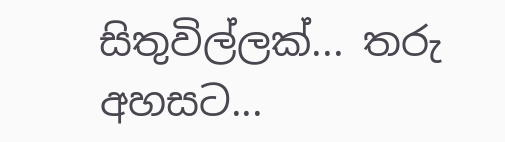සිතුවිල්ලක්... තරු අහසට...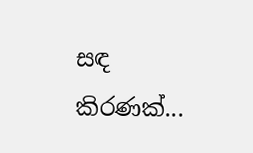සඳ කිරණක්...